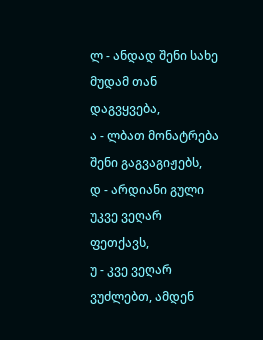ლ - ანდად შენი სახე მუდამ თან დაგვყვება,
ა - ლბათ მონატრება შენი გაგვაგიჟებს,
დ - არდიანი გული უკვე ვეღარ ფეთქავს,
უ - კვე ვეღარ ვუძლებთ, ამდენ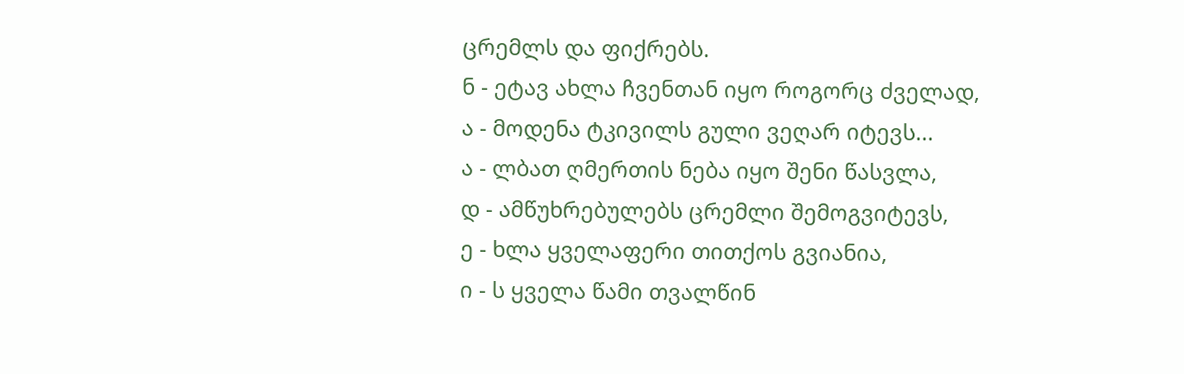ცრემლს და ფიქრებს.
ნ - ეტავ ახლა ჩვენთან იყო როგორც ძველად,
ა - მოდენა ტკივილს გული ვეღარ იტევს...
ა - ლბათ ღმერთის ნება იყო შენი წასვლა,
დ - ამწუხრებულებს ცრემლი შემოგვიტევს,
ე - ხლა ყველაფერი თითქოს გვიანია,
ი - ს ყველა წამი თვალწინ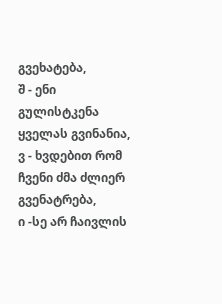გვეხატება,
შ - ენი გულისტკენა ყველას გვინანია,
ვ - ხვდებით რომ ჩვენი ძმა ძლიერ გვენატრება,
ი -სე არ ჩაივლის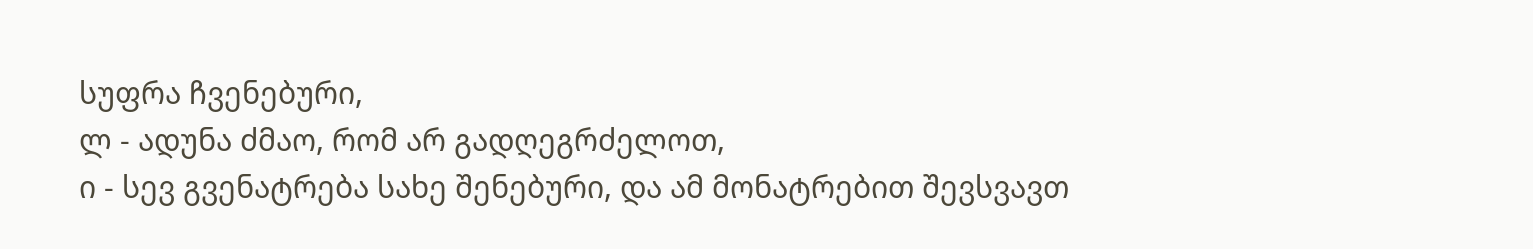სუფრა ჩვენებური,
ლ - ადუნა ძმაო, რომ არ გადღეგრძელოთ,
ი - სევ გვენატრება სახე შენებური, და ამ მონატრებით შევსვავთ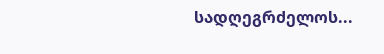სადღეგრძელოს...